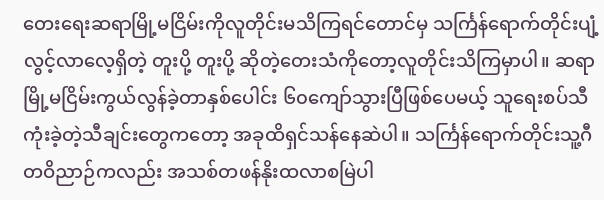တေးရေးဆရာမြို့မငြိမ်းကိုလူတိုင်းမသိကြရင်တောင်မှ သင်္ကြန်ရောက်တိုင်းပျံ့လွင့်လာလေ့ရှိတဲ့ တူးပို့ တူးပို့ ဆိုတဲ့တေးသံကိုတော့လူတိုင်းသိကြမှာပါ။ ဆရာမြို့မငြိမ်းကွယ်လွန်ခဲ့တာနှစ်ပေါင်း ၆၀ကျော်သွားပြီဖြစ်ပေမယ့် သူရေးစပ်သီကုံးခဲ့တဲ့သီချင်းတွေကတော့ အခုထိရှင်သန်နေဆဲပါ။ သင်္ကြန်ရောက်တိုင်းသူ့ဂီတဝိညာဉ်ကလည်း အသစ်တဖန်နိုးထလာစမြဲပါ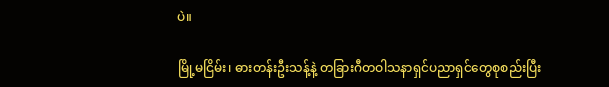ပဲ။

မြို့မငြိမ်း၊ ဓားတန်းဦးသန့်နဲ့ တခြားဂီတဝါသနာရှင်ပညာရှင်တွေစုစည်းပြီး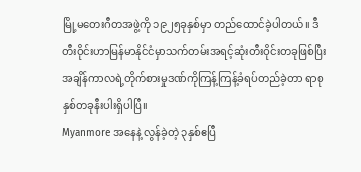မြို့မတေးဂီတအဖွဲ့ကို ၁၉၂၅ခုနှစ်မှာ တည်ထောင်ခဲ့ပါတယ်။ ဒီတီးဝိုင်းဟာမြန်မာနိုင်ငံမှာသက်တမ်းအရင့်ဆုံးတီးဝိုင်းတခုဖြစ်ပြီး အချိန်ကာလရဲ့တိုက်စားမှုဒဏ်ကိုကြန့်ကြန့်ခံရပ်တည်ခဲ့တာ ရာစုနှစ်တခုနီးပါးရှိပါပြီ။
Myanmore အနေနဲ့ လွန်ခဲ့တဲ့ ၃နှစ်ဧပြီ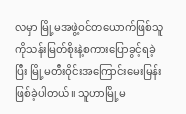လမှာ မြို့မအဖွဲ့ဝင်တယောက်ဖြစ်သူ ကိုသန်းမြတ်စိုးနဲ့စကားပြောခွင့်ရခဲ့ပြီး မြို့မတီးဝိုင်းအကြောင်းမေးမြန်းဖြစ်ခဲ့ပါတယ်။ သူဟာမြို့မ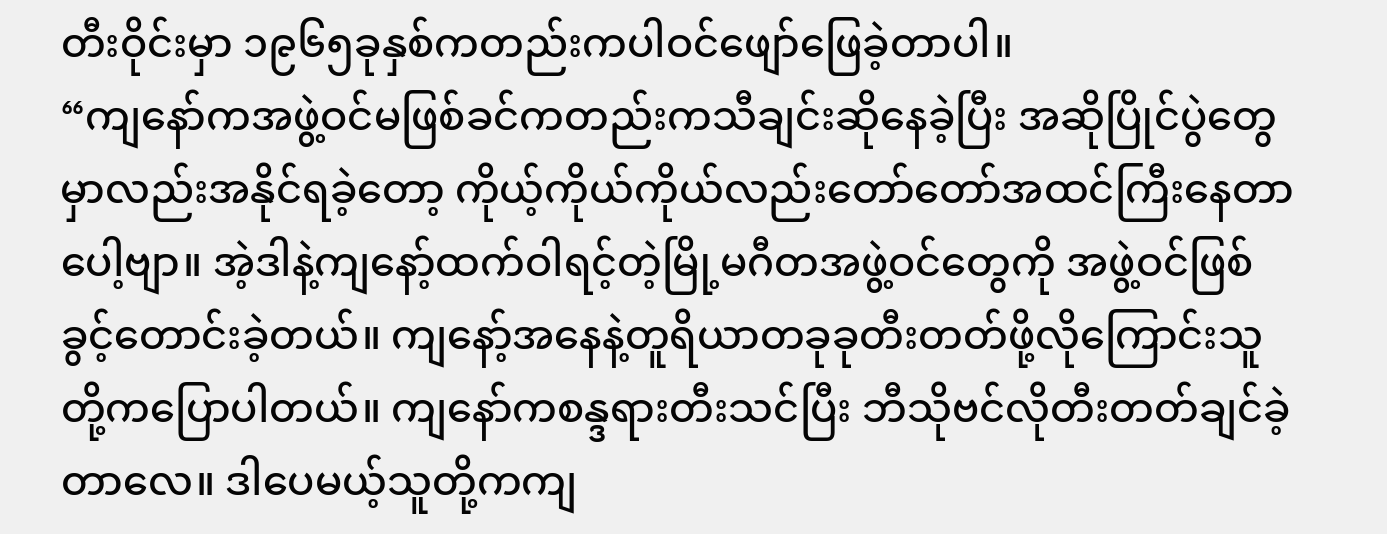တီးဝိုင်းမှာ ၁၉၆၅ခုနှစ်ကတည်းကပါဝင်ဖျော်ဖြေခဲ့တာပါ။
“ကျနော်ကအဖွဲ့ဝင်မဖြစ်ခင်ကတည်းကသီချင်းဆိုနေခဲ့ပြီး အဆိုပြိုင်ပွဲတွေမှာလည်းအနိုင်ရခဲ့တော့ ကိုယ့်ကိုယ်ကိုယ်လည်းတော်တော်အထင်ကြီးနေတာပေါ့ဗျာ။ အဲ့ဒါနဲ့ကျနော့်ထက်ဝါရင့်တဲ့မြို့မဂီတအဖွဲ့ဝင်တွေကို အဖွဲ့ဝင်ဖြစ်ခွင့်တောင်းခဲ့တယ်။ ကျနော့်အနေနဲ့တူရိယာတခုခုတီးတတ်ဖို့လိုကြောင်းသူတို့ကပြောပါတယ်။ ကျနော်ကစန္ဒရားတီးသင်ပြီး ဘီသိုဗင်လိုတီးတတ်ချင်ခဲ့တာလေ။ ဒါပေမယ့်သူတို့ကကျ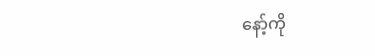နော့်ကို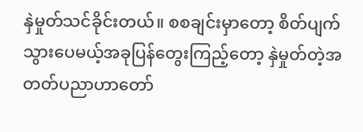နှဲမှုတ်သင်ခိုင်းတယ်။ စစချင်းမှာတော့ စိတ်ပျက်သွားပေမယ့်အခုပြန်တွေးကြည့်တော့ နှဲမှုတ်တဲ့အတတ်ပညာဟာတော်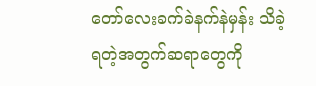တော်လေးခက်ခဲနက်နဲမှန်း သိခဲ့ရတဲ့အတွက်ဆရာတွေကို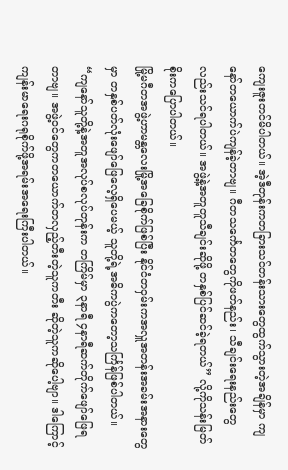ကျေးဇူးတင်မိပါတယ်။ အဲ့ဒီတုန်းကတခြားသင်တန်းသားတွေထွက်သွားတဲ့အချိန်မှာ ကျနော်တယောက်ပဲကျန်ခဲ့တာဗျ။ ဂီတသင်္ကေတတွေကိုဖတ်နည်း၊ သီချင်းရေးနည်းတွေလည်းသင်ရပါတယ်။ အဖွဲ့နဲ့အတူတူသီချင်းဆိုဖို့ တနှစ်ပြင်ဆင်ခဲ့ရတယ်” လို့ကိုသန်းမြတ်စိုးကပြောပါတယ်။
မြို့မဂီတအဖွဲ့ဟာမန္တလေးမြို့အခြေစိုက်ဖြစ်ပြီး နိုင်ငံတဝှမ်းကအလှူအတန်းအခမ်းအနားတွေမှာ တနှစ်ပတ်လုံးဖျော်ဖြေလေ့ရှိပေမယ့် သူတို့ရဲ့အဓိကပွဲကတော့သင်္ကြန်ဖြစ်ပါတယ်။
“ကျနော်သူတို့နဲ့အတူအလုပ်စလုပ်တုန်းက တကြိမ်မှာ ၃နာရီ ၄နာရီဆက်တိုက်ဖျော်ဖြေရတာဗျ။ အဖွဲ့ဝင်တွေကတယောက်တလှည့်တီးတဲ့သူကတီး ဆိုတဲ့သူကဆိုပေါ့ဗျာ။ ဒါကြောင့်ကျန်းမာရေးဂရုစိုက်ဖို့အရမ်းအရေးကြီးပါတယ်။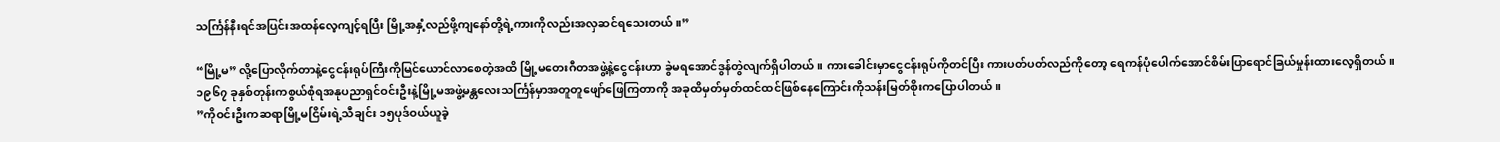သင်္ကြန်နီးရင်အပြင်းအထန်လေ့ကျင့်ရပြီး မြို့အနှံ့လည်ဖို့ကျနော်တို့ရဲ့ကားကိုလည်းအလှဆင်ရသေးတယ်။”

“မြို့မ” လို့ပြောလိုက်တာနဲ့ငွေငန်းရုပ်ကြီးကိုမြင်ယောင်လာစေတဲ့အထိ မြို့မတေးဂီတအဖွဲ့နဲ့ငွေငန်းဟာ ခွဲမရအောင်ဒွန်တွဲလျက်ရှိပါတယ်။ ကားခေါင်းမှာငွေငန်းရုပ်ကိုတင်ပြီး ကားပတ်ပတ်လည်ကိုတော့ ရေကန်ပုံပေါက်အောင်စိမ်းပြာရောင်ခြယ်မှုန်းထားလေ့ရှိတယ်။
၁၉၆၇ ခုနှစ်တုန်းကစွယ်စုံရအနုပညာရှင်ဝင်းဦးနဲ့မြို့မအဖွဲ့မန္တလေးသင်္ကြန်မှာအတူတူဖျော်ဖြေကြတာကို အခုထိမှတ်မှတ်ထင်ထင်ဖြစ်နေကြောင်းကိုသန်းမြတ်စိုးကပြောပါတယ်။
”ကိုဝင်းဦးကဆရာမြို့မငြိမ်းရဲ့သီချင်း ၁၅ပုဒ်ဝယ်ယူခဲ့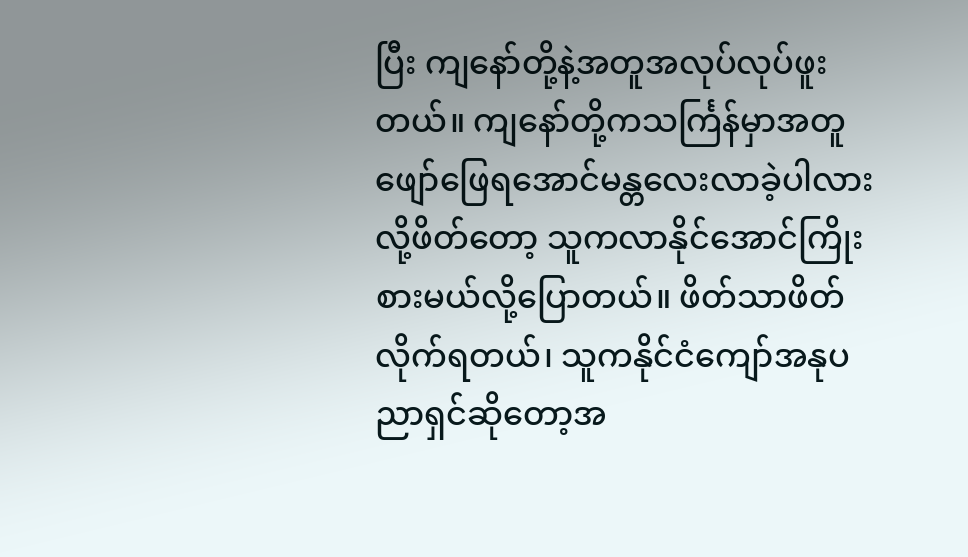ပြီး ကျနော်တို့နဲ့အတူအလုပ်လုပ်ဖူးတယ်။ ကျနော်တို့ကသင်္ကြန်မှာအတူဖျော်ဖြေရအောင်မန္တလေးလာခဲ့ပါလားလို့ဖိတ်တော့ သူကလာနိုင်အောင်ကြိုးစားမယ်လို့ပြောတယ်။ ဖိတ်သာဖိတ်လိုက်ရတယ်၊ သူကနိုင်ငံကျော်အနုပညာရှင်ဆိုတော့အ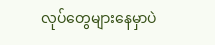လုပ်တွေများနေမှာပဲ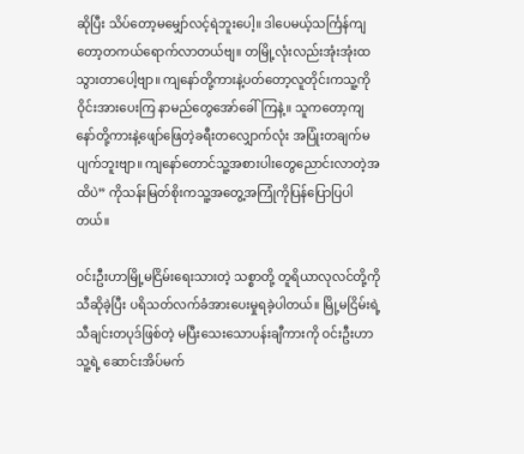ဆိုပြီး သိပ်တော့မမျှော်လင့်ရဲဘူးပေါ့။ ဒါပေမယ့်သင်္ကြန်ကျတော့တကယ်ရောက်လာတယ်ဗျ။ တမြို့လုံးလည်းအုံးအုံးထသွားတာပေါ့ဗျာ။ ကျနော်တို့ကားနဲ့ပတ်တော့လူတိုင်းကသူ့ကိုဝိုင်းအားပေးကြ နာမည်တွေအော်ခေါ်ကြနဲ့။ သူကတော့ကျနော်တို့ကားနဲ့ဖျော်ဖြေတဲ့ခရီးတလျှောက်လုံး အပြုံးတချက်မပျက်ဘူးဗျာ။ ကျနော်တောင်သူ့အစားပါးတွေညောင်းလာတဲ့အထိပဲ” ကိုသန်းမြတ်စိုးကသူ့အတွေ့အကြုံကိုပြန်ပြောပြပါတယ်။

ဝင်းဦးဟာမြို့မငြိမ်းရေးသားတဲ့ သစ္စာတို့ တူရိယာလုလင်တို့ကိုသီဆိုခဲ့ပြီး ပရိသတ်လက်ခံအားပေးမှုရခဲ့ပါတယ်။ မြို့မငြိမ်းရဲ့သီချင်းတပုဒ်ဖြစ်တဲ့ မပြီးသေးသောပန်းချီကားကို ဝင်းဦးဟာသူ့ရဲ့ ဆောင်းအိပ်မက်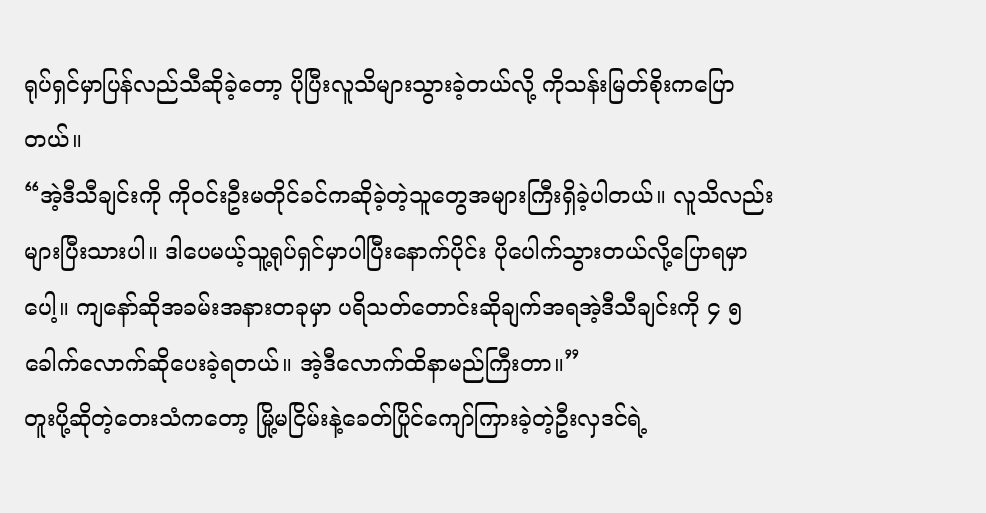ရုပ်ရှင်မှာပြန်လည်သီဆိုခဲ့တော့ ပိုပြီးလူသိများသွားခဲ့တယ်လို့ ကိုသန်းမြတ်စိုးကပြောတယ်။
“အဲ့ဒီသီချင်းကို ကိုဝင်းဦးမတိုင်ခင်ကဆိုခဲ့တဲ့သူတွေအများကြီးရှိခဲ့ပါတယ်။ လူသိလည်းများပြီးသားပါ။ ဒါပေမယ့်သူ့ရုပ်ရှင်မှာပါပြီးနောက်ပိုင်း ပိုပေါက်သွားတယ်လို့ပြောရမှာပေါ့။ ကျနော်ဆိုအခမ်းအနားတခုမှာ ပရိသတ်တောင်းဆိုချက်အရအဲ့ဒီသီချင်းကို ၄ ၅ခေါက်လောက်ဆိုပေးခဲ့ရတယ်။ အဲ့ဒီလောက်ထိနာမည်ကြီးတာ။”
တူးပို့ဆိုတဲ့တေးသံကတော့ မြို့မငြိမ်းနဲ့ခေတ်ပြိုင်ကျော်ကြားခဲ့တဲ့ဦးလှဒင်ရဲ့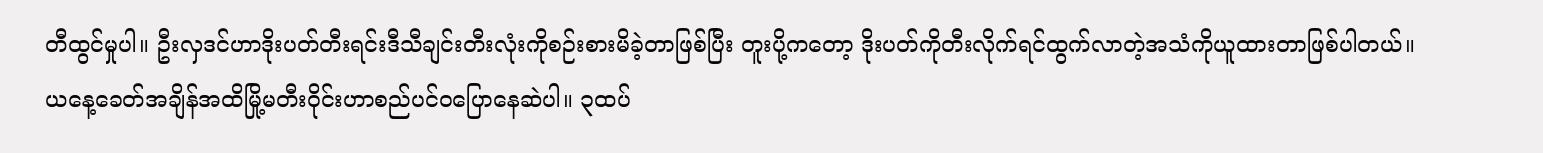တီထွင်မှုပါ။ ဦးလှဒင်ဟာဒိုးပတ်တီးရင်းဒီသီချင်းတီးလုံးကိုစဉ်းစားမိခဲ့တာဖြစ်ပြီး တူးပို့ကတော့ ဒိုးပတ်ကိုတီးလိုက်ရင်ထွက်လာတဲ့အသံကိုယူထားတာဖြစ်ပါတယ်။
ယနေ့ခေတ်အချိန်အထိမြို့မတီးဝိုင်းဟာစည်ပင်ဝပြောနေဆဲပါ။ ၃ထပ်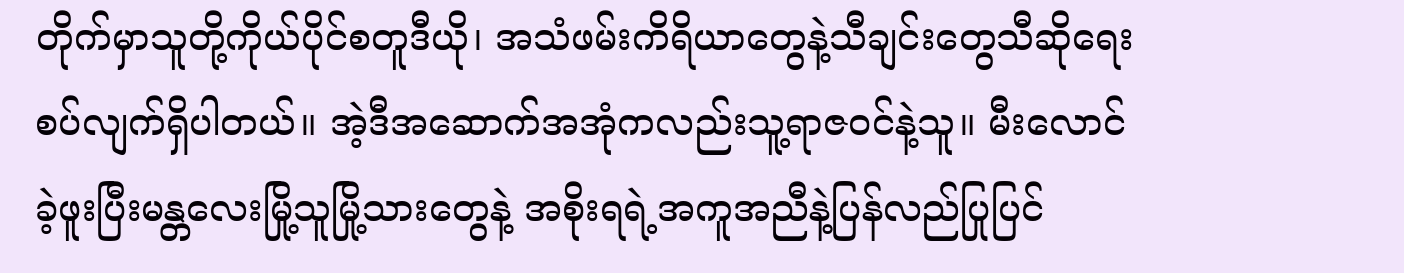တိုက်မှာသူတို့ကိုယ်ပိုင်စတူဒီယို၊ အသံဖမ်းကိရိယာတွေနဲ့သီချင်းတွေသီဆိုရေးစပ်လျက်ရှိပါတယ်။ အဲ့ဒီအဆောက်အအုံကလည်းသူ့ရာဇဝင်နဲ့သူ။ မီးလောင်ခဲ့ဖူးပြီးမန္တလေးမြို့သူမြို့သားတွေနဲ့ အစိုးရရဲ့အကူအညီနဲ့ပြန်လည်ပြုပြင်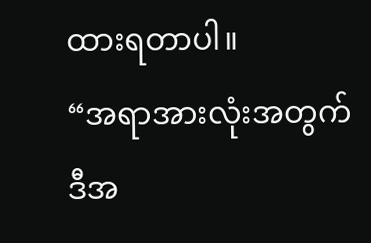ထားရတာပါ။
“အရာအားလုံးအတွက်ဒီအ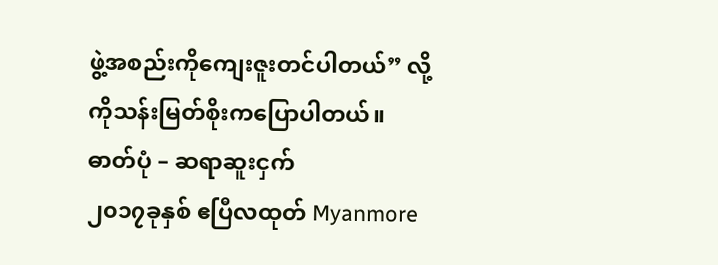ဖွဲ့အစည်းကိုကျေးဇူးတင်ပါတယ်” လို့ ကိုသန်းမြတ်စိုးကပြောပါတယ်။
ဓာတ်ပုံ – ဆရာဆူးငှက်
၂၀၁၇ခုနှစ် ဧပြီလထုတ် Myanmore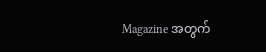Magazine အတွက်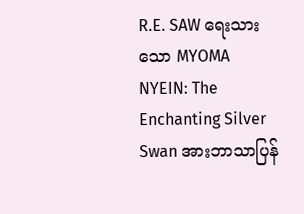R.E. SAW ရေးသားသော MYOMA NYEIN: The Enchanting Silver Swan အားဘာသာပြန်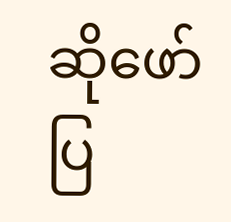ဆိုဖော်ပြ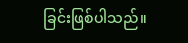ခြင်းဖြစ်ပါသည်။